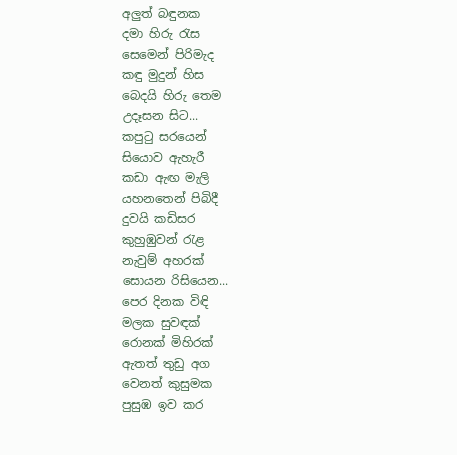අලුත් බඳුනක
දමා හිරු රැස
සෙමෙන් පිරිමැද
කඳු මුදුන් හිස
බෙදයි හිරු තෙම
උදෑසන සිට...
කපුටු සරයෙන්
සියොව ඇහැරී
කඩා ඇඟ මැලි
යහනතෙන් පිබිදී
දුවයි කඩිසර
කුහුඹුවන් රැළ
නැවුම් අහරක්
සොයන රිසියෙන...
පෙර දිනක විඳි
මලක සුවඳක්
රොනක් මිහිරක්
ඇතත් තුඩු අග
වෙනත් කුසුමක
පුසුඹ ඉව කර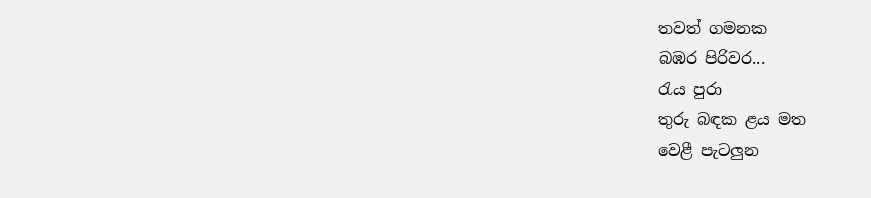තවත් ගමනක
බඹර පිරිවර...
රැය පුරා
තුරු බඳක ළය මත
වෙළී පැටලුන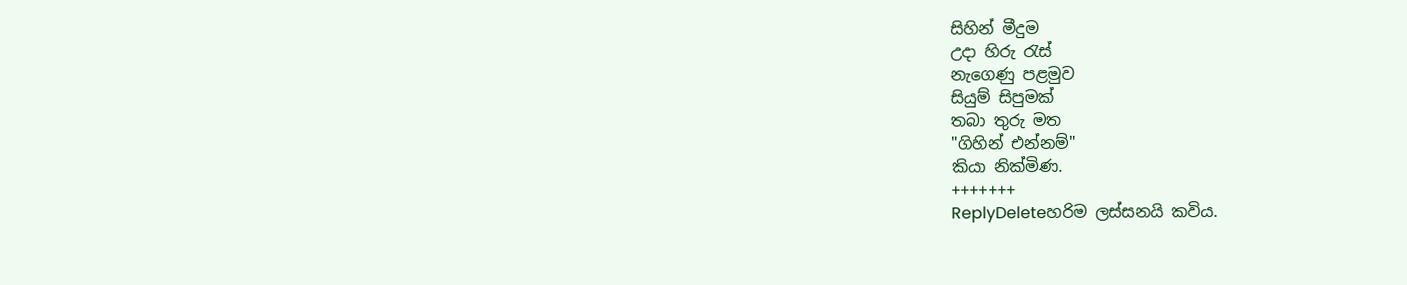සිහින් මීදුම
උදා හිරු රැස්
නැගෙණු පළමුව
සියුම් සිපුමක්
තබා තුරු මත
"ගිහින් එන්නම්"
කියා නික්මිණ.
+++++++
ReplyDeleteහරිම ලස්සනයි කවිය.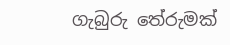ගැබුරු තේරුමක්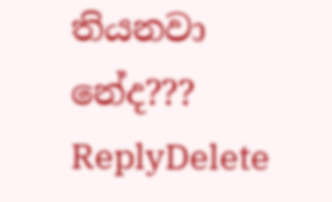තියනවා නේද???
ReplyDelete